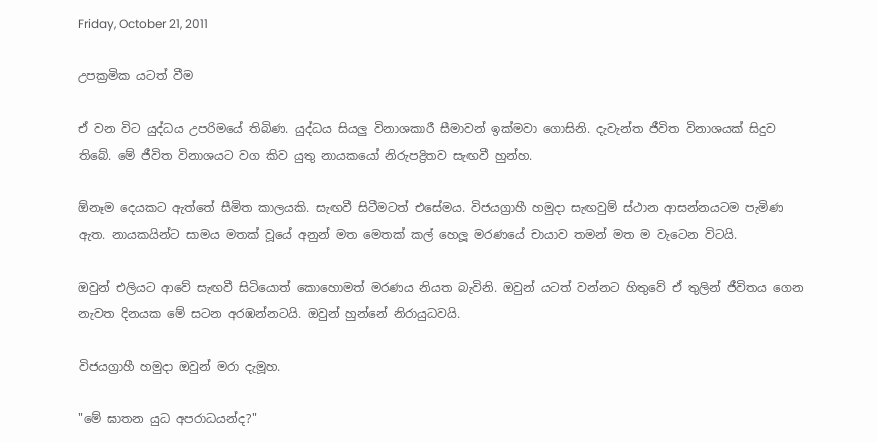Friday, October 21, 2011

උපක්‍රමික යටත් වීම

ඒ වන විට යුද්ධය උපරිමයේ තිබිණ. යුද්ධය සියලු විනාශකාරී සීමාවන් ඉක්මවා ගොසිනි. දැවැන්ත ජීවිත විනාශයක් සිදුව තිබේ. මේ ජීවිත විනාශයට වග කිව යුතු නායකයෝ නිරුපද්‍රිතව සැඟවී හුන්හ.

ඕනෑම දෙයකට ඇත්තේ සීමිත කාලයකි. සැඟවී සිටීමටත් එසේමය. විජයග්‍රාහී හමුදා සැඟවුම් ස්ථාන ආසන්නයටම පැමිණ ඇත. නායකයින්ට සාමය මතක් වූයේ අනුන් මත මෙතක් කල් හෙලූ මරණයේ චායාව තමන් මත ම වැටෙන විටයි.

ඔවුන් එලියට ආවේ සැඟවී සිටියොත් කොහොමත් මරණය නියත බැවිනි. ඔවුන් යටත් වන්නට හිතුවේ ඒ තුලින් ජීවිතය ගෙන නැවත දිනයක මේ සටන අරඹන්නටයි. ඔවුන් හුන්නේ නිරායුධවයි.

විජයග්‍රාහී හමුදා ඔවුන් මරා දැමූහ.

"මේ ඝාතන යුධ අපරාධයන්ද?"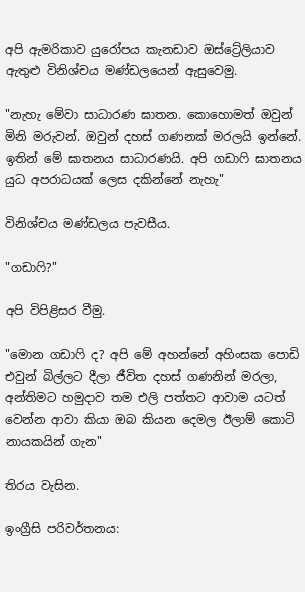අපි ඇමරිකාව යුරෝපය කැනඩාව ඔස්ට්‍රේලියාව ඇතුළු විනිශ්චය මණ්ඩලයෙන් ඇසුවෙමු.

"නැහැ මේවා සාධාරණ ඝාතන. කොහොමත් ඔවුන් මිනි මරුවන්. ඔවුන් දහස් ගණනක් මරලයි ඉන්නේ. ඉතින් මේ ඝාතනය සාධාරණයි. අපි ගඩාෆි ඝාතනය යුධ අපරාධයක් ලෙස දකින්නේ නැහැ"

විනිශ්චය මණ්ඩලය පැවසීය.

"ගඩාෆි?"

අපි විපිළිසර වීමු.

"මොන ගඩාෆි ද? අපි මේ අහන්නේ අහිංසක පොඩි එවුන් බිල්ලට දීලා ජීවිත දහස් ගණනින් මරලා, අන්තිමට හමුදාව තම එලි පත්තට ආවාම යටත් වෙන්න ආවා කියා ඔබ කියන දෙමල ඊලාම් කොටි නායකයින් ගැන"

තිරය වැසින.

ඉංග්‍රීසි පරිවර්තනය: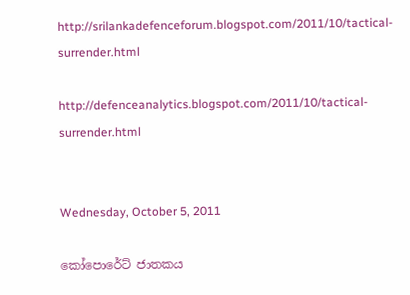http://srilankadefenceforum.blogspot.com/2011/10/tactical-surrender.html

http://defenceanalytics.blogspot.com/2011/10/tactical-surrender.html


Wednesday, October 5, 2011

කෝපොරේට් ජාතකය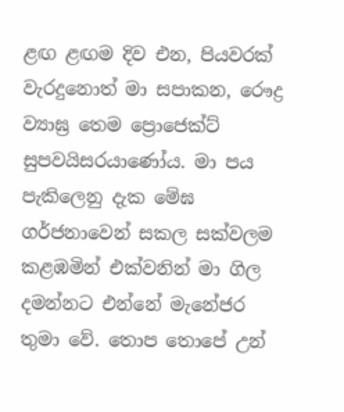ළඟ ළඟම දිව එන, පියවරක් වැරදුනොත් මා සපාකන, රෞද්‍ර ව්‍යාඝ්‍ර තෙම ප්‍රොජෙක්ට් සුපවයිසරයාණෝය. මා පය පැකිලෙනු දැක මේඝ ගර්ජනාවෙන් සකල සක්වලම කළඹමින් එක්වනින් මා ගිල දමන්නට එන්නේ මැනේජර තුමා වේ. තොප තොපේ උන්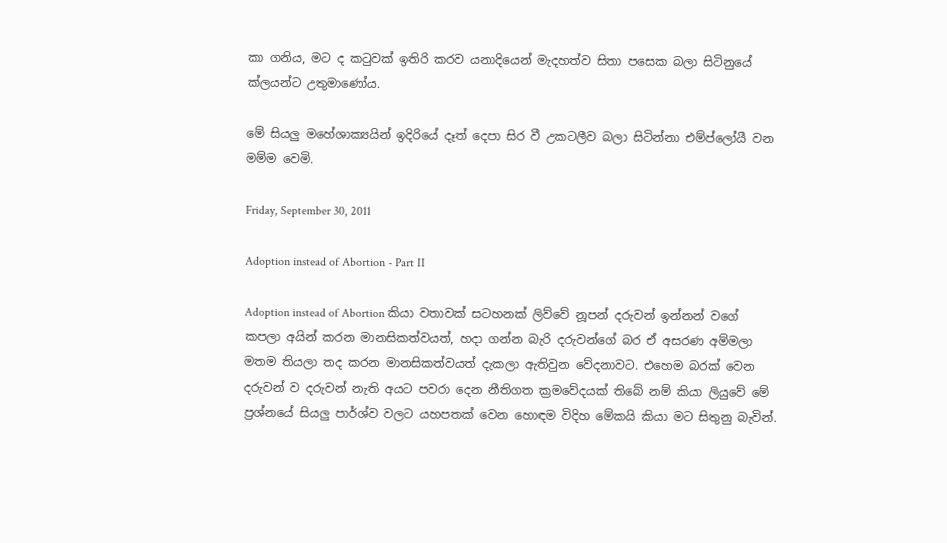කා ගනිය, මට ද කටුවක් ඉතිරි කරව යනාදියෙන් මැදහත්ව සිතා පසෙක බලා සිටිනුයේ ක්ලයන්ට උතුමාණෝය.

මේ සියලු මහේශාක්‍යයින් ඉදිරියේ දෑත් දෙපා සිර වී උකටලීව බලා සිටින්නා එම්ප්ලෝයී වන මම්ම වෙමි.

Friday, September 30, 2011

Adoption instead of Abortion - Part II

Adoption instead of Abortion කියා වතාවක් සටහනක් ලිව්වේ නූපන් දරුවන් ඉන්නන් වගේ කපලා අයින් කරන මානසිකත්වයත්, හදා ගන්න බැරි දරුවන්ගේ බර ඒ අසරණ අම්මලා මතම තියලා තද කරන මානසිකත්වයත් දැකලා ඇතිවුන වේදනාවට. එහෙම බරක් වෙන දරුවන් ව දරුවන් නැති අයට පවරා දෙන නීතිගත ක්‍රමවේදයක් තිබේ නම් කියා ලියුවේ මේ ප්‍රශ්නයේ සියලු පාර්ශ්ව වලට යහපතක් වෙන හොඳම විදිහ මේකයි කියා මට සිතුනු බැවින්.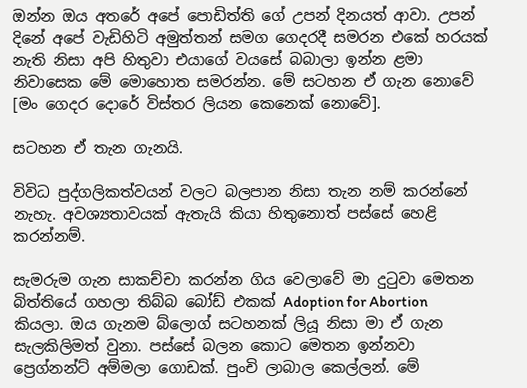ඔන්න ඔය අතරේ අපේ පොඩිත්ති ගේ උපන් දිනයත් ආවා. උපන් දිනේ අපේ වැඩිහිටි අමුත්තන් සමග ගෙදරදී සමරන එකේ හරයක් නැති නිසා අපි හිතුවා එයාගේ වයසේ බබාලා ඉන්න ළමා නිවාසෙක මේ මොහොත සමරන්න. මේ සටහන ඒ ගැන නොවේ [මං ගෙදර දොරේ විස්තර ලියන කෙනෙක් නොවේ].

සටහන ඒ තැන ගැනයි.

විවිධ පුද්ගලිකත්වයන් වලට බලපාන නිසා තැන නම් කරන්නේ නැහැ. අවශ්‍යතාවයක් ඇතැයි කියා හිතුනොත් පස්සේ හෙළි කරන්නම්.

සැමරුම ගැන සාකච්චා කරන්න ගිය වෙලාවේ මා දුටුවා මෙතන බිත්තියේ ගහලා තිබ්බ බෝඩ් එකක් Adoption for Abortion කියලා. ඔය ගැනම බ්ලොග් සටහනක් ලියූ නිසා මා ඒ ගැන සැලකිලිමත් වුනා. පස්සේ බලන කොට මෙතන ඉන්නවා ප්‍රෙග්නන්ට් අම්මලා ගොඩක්. පුංචි ලාබාල කෙල්ලන්. මේ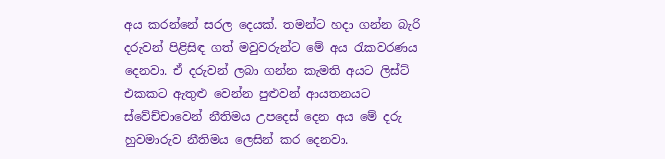අය කරන්නේ සරල දෙයක්. තමන්ට හදා ගන්න බැරි දරුවන් පිළිසිඳ ගත් මවුවරුන්ට මේ අය රැකවරණය දෙනවා. ඒ දරුවන් ලබා ගන්න කැමති අයට ලිස්ට් එකකට ඇතුළු වෙන්න පුළුවන් ආයතනයට ස්වේච්චාවෙන් නීතිමය උපදෙස් දෙන අය මේ දරු හුවමාරුව නීතිමය ලෙසින් කර දෙනවා.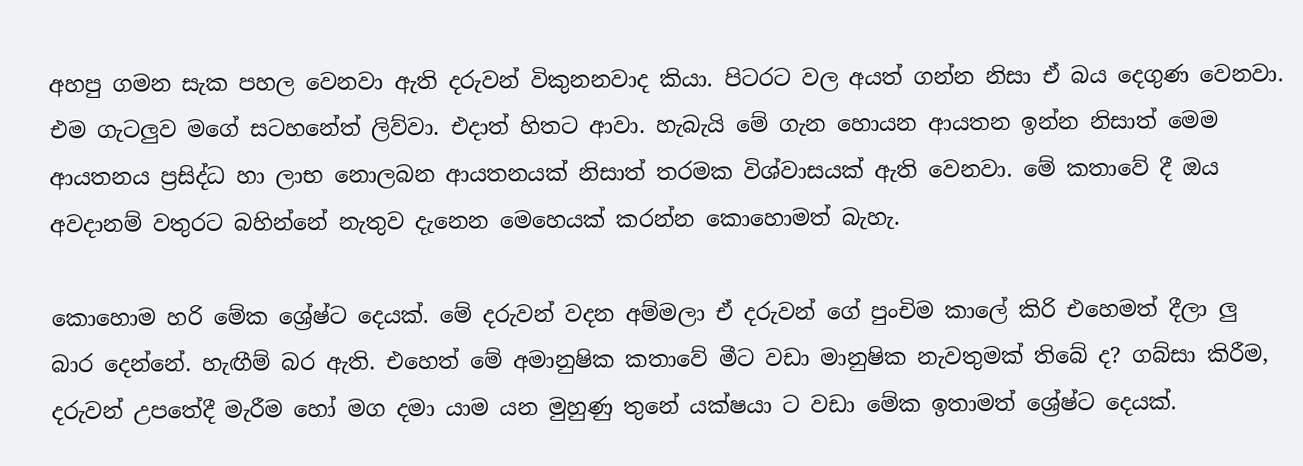අහපු ගමන සැක පහල වෙනවා ඇති දරුවන් විකුනනවාද කියා. පිටරට වල අයත් ගන්න නිසා ඒ බය දෙගුණ වෙනවා. එම ගැටලුව මගේ සටහනේත් ලිව්වා. එදාත් හිතට ආවා. හැබැයි මේ ගැන හොයන ආයතන ඉන්න නිසාත් මෙම ආයතනය ප්‍රසිද්ධ හා ලාභ නොලබන ආයතනයක් නිසාත් තරමක විශ්වාසයක් ඇති වෙනවා. මේ කතාවේ දී ඔය අවදානම් වතුරට බහින්නේ නැතුව දැනෙන මෙහෙයක් කරන්න කොහොමත් බැහැ.

කොහොම හරි මේක ශ්‍රේෂ්ට දෙයක්. මේ දරුවන් වදන අම්මලා ඒ දරුවන් ගේ පුංචිම කාලේ කිරි එහෙමත් දීලා ලු බාර දෙන්නේ. හැඟීම් බර ඇති. එහෙත් මේ අමානුෂික කතාවේ මීට වඩා මානුෂික නැවතුමක් තිබේ ද? ගබ්සා කිරීම, දරුවන් උපතේදී මැරීම හෝ මග දමා යාම යන මුහුණු තුනේ යක්ෂයා ට වඩා මේක ඉතාමත් ශ්‍රේෂ්ට දෙයක්.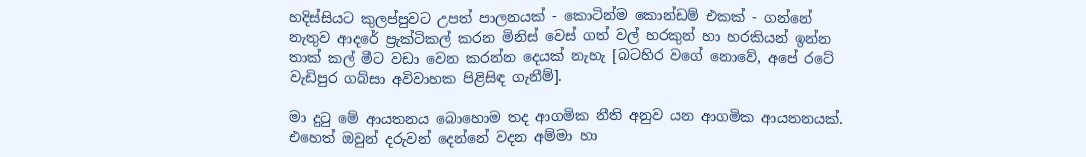හදිස්සියට කුලප්පුවට උපත් පාලනයක් - කොටින්ම කොන්ඩම් එකක් - ගන්නේ නැතුව ආදරේ ප්‍රැක්ටිකල් කරන මිනිස් වෙස් ගත් වල් හරකුන් හා හරකියන් ඉන්න තාක් කල් මීට වඩා වෙන කරන්න දෙයක් නැහැ [බටහිර වගේ නොවේ, අපේ රටේ වැඩිපුර ගබ්සා අවිවාහක පිළිසිඳ ගැනීම්].

මා දුටු මේ ආයතනය බොහොම තද ආගමික නීති අනුව යන ආගමික ආයතනයක්. එහෙත් ඔවුන් දරුවන් දෙන්නේ වදන අම්මා හා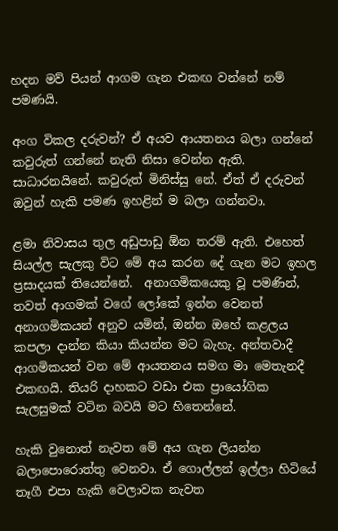හදන මව් පියන් ආගම ගැන එකඟ වන්නේ නම් පමණයි.

අංග විකල දරුවන්? ඒ අයව ආයතනය බලා ගන්නේ කවුරුත් ගන්නේ නැති නිසා වෙන්න ඇති. සාධාරනයිනේ. කවුරුත් මිනිස්සු නේ. ඒත් ඒ දරුවන් ඔවුන් හැකි පමණ ඉහළින් ම බලා ගන්නවා.

ළමා නිවාසය තුල අඩුපාඩු ඕන තරම් ඇති. එහෙත් සියල්ල සැලකු විට මේ අය කරන දේ ගැන මට ඉහල ප්‍රසාදයක් තියෙන්නේ.  අනාගමිකයෙකු වූ පමණින්, තවත් ආගමක් වගේ ලෝකේ ඉන්න වෙනත් අනාගමිකයන් අනුව යමින්, ඔන්න ඔහේ කළලය කපලා දාන්න කියා කියන්න මට බැහැ. අන්තවාදී ආගමිකයන් වන මේ ආයතනය සමග මා මෙතැනදී එකඟයි. තියරි දාහකට වඩා එක ප්‍රායෝගික සැලසුමක් වටින බවයි මට හිතෙන්නේ.

හැකි වුනොත් නැවත මේ අය ගැන ලියන්න බලාපොරොත්තු වෙනවා. ඒ ගොල්ලන් ඉල්ලා හිටියේ තෑගී එපා හැකි වෙලාවක නැවත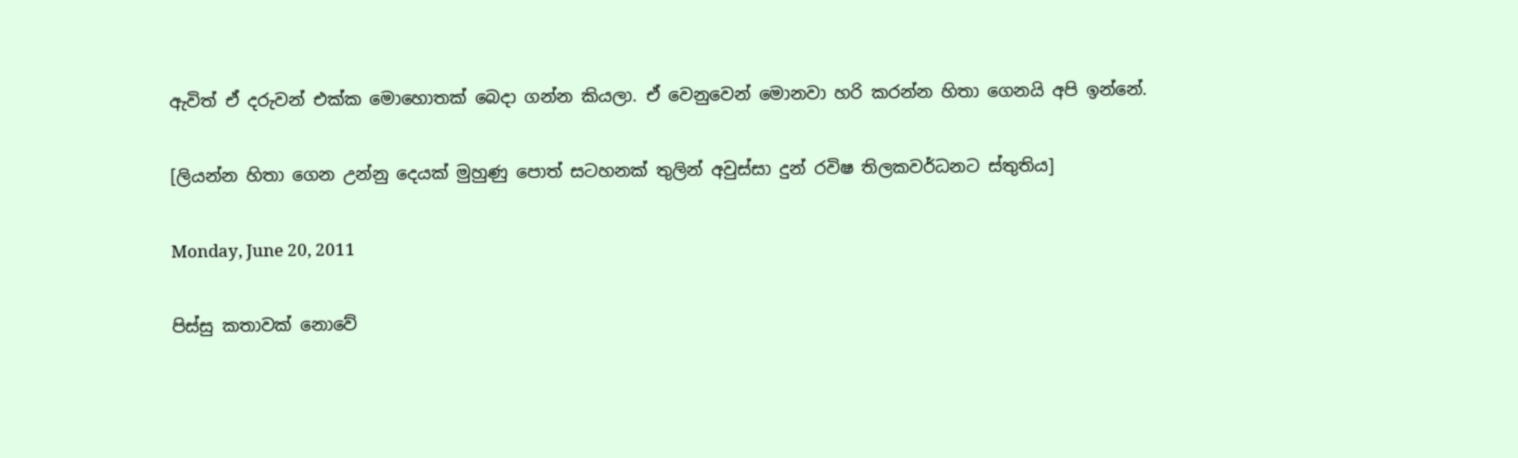ඇවිත් ඒ දරුවන් එක්ක මොහොතක් බෙදා ගන්න කියලා. ඒ වෙනුවෙන් මොනවා හරි කරන්න හිතා ගෙනයි අපි ඉන්නේ.

[ලියන්න හිතා ගෙන උන්නු දෙයක් මුහුණු පොත් සටහනක් තුලින් අවුස්සා දුන් රවිෂ තිලකවර්ධනට ස්තුතිය]

Monday, June 20, 2011

පිස්සු කතාවක් නොවේ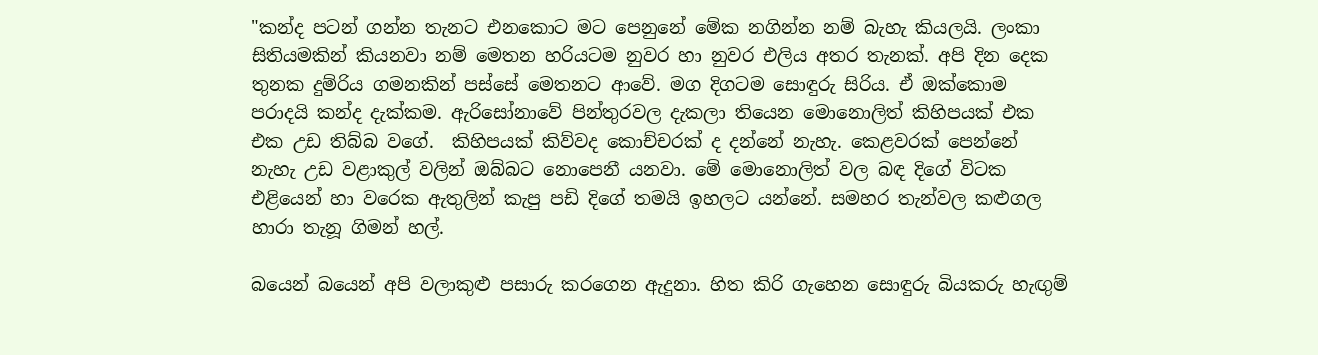"කන්ද පටන් ගන්න තැනට එනකොට මට පෙනුනේ මේක නගින්න නම් බැහැ කියලයි. ලංකා සිතියමකින් කියනවා නම් මෙතන හරියටම නුවර හා නුවර එලිය අතර තැනක්. අපි දින දෙක තුනක දුම්රිය ගමනකින් පස්සේ මෙතනට ආවේ. මග දිගටම සොඳුරු සිරිය. ඒ ඔක්කොම පරාදයි කන්ද දැක්කම. ඇරිසෝනාවේ පින්තුරවල දැකලා තියෙන මොනොලිත් කිහිපයක් එක එක උඩ තිබ්බ වගේ.  කිහිපයක් කිව්වද කොච්චරක් ද දන්නේ නැහැ. කෙළවරක් පෙන්නේ නැහැ උඩ වළාකුල් වලින් ඔබ්බට නොපෙනී යනවා. මේ මොනොලිත් වල බඳ දිගේ විටක එළියෙන් හා වරෙක ඇතුලින් කැපු පඩි දිගේ තමයි ඉහලට යන්නේ. සමහර තැන්වල කළුගල හාරා තැනූ ගිමන් හල්.

බයෙන් බයෙන් අපි වලාකුළු පසාරු කරගෙන ඇදුනා. හිත කිරි ගැහෙන සොඳුරු බියකරු හැඟුම්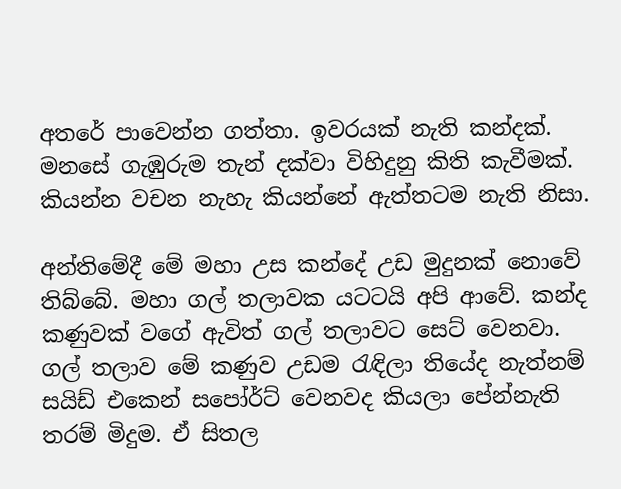අතරේ පාවෙන්න ගත්තා. ඉවරයක්‌ නැති කන්දක්. මනසේ ගැඹුරුම තැන් දක්වා විහිදුනු කිති කැවීමක්. කියන්න වචන නැහැ කියන්නේ ඇත්තටම නැති නිසා.

අන්තිමේදී මේ මහා උස කන්දේ උඩ මුදුනක් නොවේ තිබ්බේ. මහා ගල් තලාවක යටටයි අපි ආවේ. කන්ද කණුවක් වගේ ඇවිත් ගල් තලාවට සෙට් වෙනවා. ගල් තලාව මේ කණුව උඩම රැඳිලා තියේද නැත්නම් සයිඩ් එකෙන් සපෝර්ට් වෙනවද කියලා පේන්නැති තරම් මිදුම. ඒ සිතල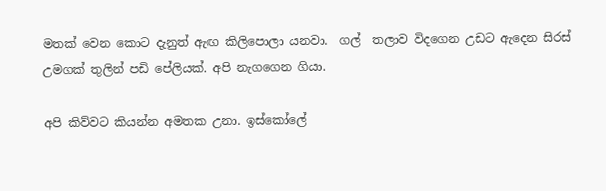මතක් වෙන කොට දැනුත් ඇඟ කිලිපොලා යනවා.  ගල්  තලාව විදගෙන උඩට ඇදෙන සිරස් උමගක් තුලින් පඩි පේලියක්. අපි නැගගෙන ගියා.

අපි කිව්වට කියන්න අමතක උනා. ඉස්කෝලේ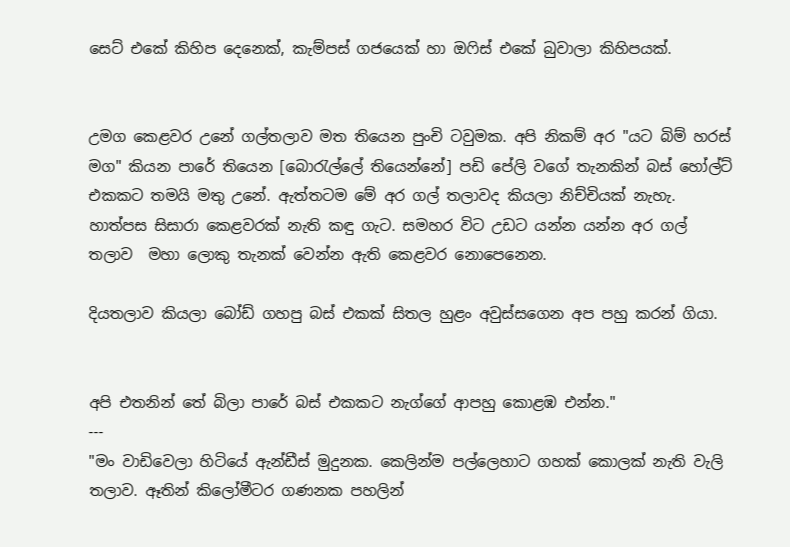සෙට් එකේ කිහිප දෙනෙක්, කැම්පස් ගජයෙක් හා ඔෆිස් එකේ බුවාලා කිහිපයක්.


උමග කෙළවර උනේ ගල්තලාව මත තියෙන පුංචි ටවුමක. අපි නිකම් අර "යට බිම් හරස් මග" කියන පාරේ තියෙන [බොරැල්ලේ තියෙන්නේ] පඩි පේලි වගේ තැනකින් බස් හෝල්ට් එකකට තමයි මතු උනේ. ඇත්තටම මේ අර ගල් තලාවද කියලා නිච්චියක් නැහැ. හාත්පස සිසාරා කෙළවරක් නැති කඳු ගැට. සමහර විට උඩට යන්න යන්න අර ගල් තලාව  මහා ලොකු තැනක් වෙන්න ඇති කෙළවර නොපෙනෙන.

දියතලාව කියලා බෝඩ් ගහපු බස් එකක් සිතල හුළං අවුස්සගෙන අප පහු කරන් ගියා.


අපි එතනින් තේ බිලා පාරේ බස් එකකට නැග්ගේ ආපහු කොළඹ එන්න."
---
"මං වාඩිවෙලා හිටියේ ඇන්ඩීස් මුදුනක. කෙලින්ම පල්ලෙහාට ගහක් කොලක් නැති වැලි තලාව. ඈතින් කිලෝමීටර ගණනක පහලින්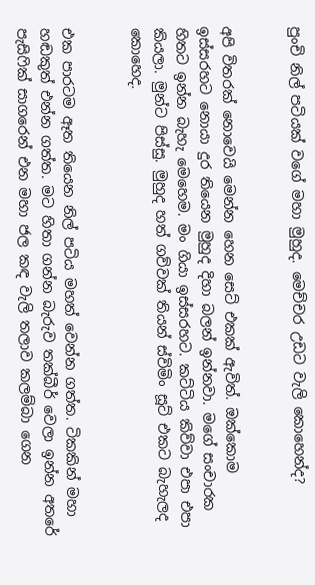පුංචි නිල් පටියක් වගේ මහා මුහුද. මෙච්චර උඩට වැලි කොහෙන්ද?


අපි විතරක් නොවෙයි මෙන්න හෙන සෙට් එකක් ඇවිත්. ඔක්කොම ඉස්සරහට නොයා දුර තියෙන මුහුද දිහා බලන් ඉන්නවා. මගේ සංචාරක හිතට ඉන්න බැහැ මෙහෙම. මං ගියා ඉස්සරහට. කට්ටිය කිව්වා එපා එපා කියලා. මුන්ට පිස්සු. මුහුද හත් ගව්වක් තියන් ස්විමිං සූට් එකට බැහැලද කොහෙද.


එක පාරටම ඈත තියෙන නිල් පටිය මහත් වෙන්න ගත්ත. ටිකකින් මහා හඬකුත් එන්න ගත්ත. මට හිතා ගන්න බැරුව තක්බීර් වෙලා ඉන්න අතරේ පැසිෆික් සාගරෙන් එන මහා ජල කඳ වැලි තලාව කලම්බා ගෙන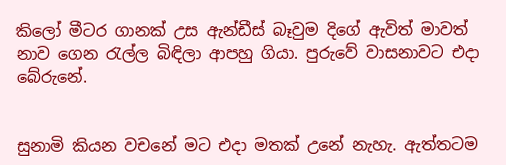කිලෝ මීටර ගානක් උස ඇන්ඩීස් බෑවුම දිගේ ඇවිත් මාවත් නාව ගෙන රැල්ල බිඳිලා ආපහු ගියා. පුරුවේ වාසනාවට එදා බේරුනේ.


සුනාමි කියන වචනේ මට එදා මතක් උනේ නැහැ. ඇත්තටම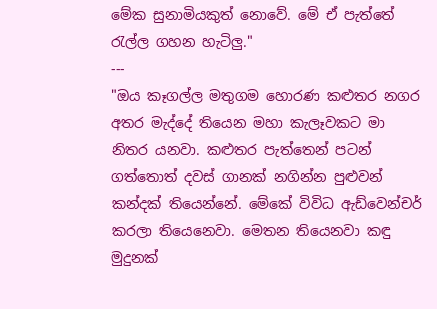මේක සුනාමියකුත් නොවේ. මේ ඒ පැත්තේ රැල්ල ගහන හැටිලු."
---
"ඔය කෑගල්ල මතුගම හොරණ කළුතර නගර අතර මැද්දේ තියෙන මහා කැලෑවකට මා නිතර යනවා. කළුතර පැත්තෙන් පටන් ගත්තොත් දවස් ගානක් නගින්න පුළුවන් කන්දක් තියෙන්නේ. මේකේ විවිධ ඇඩ්වෙන්චර් කරලා තියෙනෙවා. මෙතන තියෙනවා කඳු මුදුනක්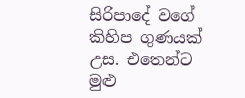සිරිපාදේ වගේ කිහිප ගුණයක් උස. එතෙන්ට මුළු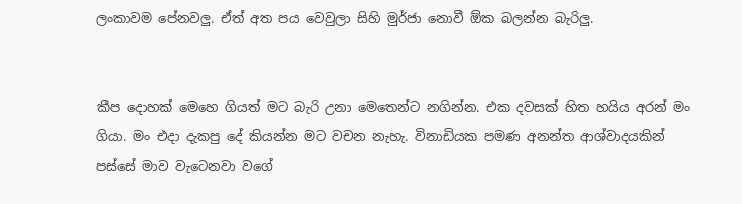ලංකාවම පේනවලු. ඒත් අත පය වෙවුලා සිහි මුර්ජා නොවී ඕක බලන්න බැරිලු.


කීප දොහක් මෙහෙ ගියත් මට බැරි උනා මෙතෙන්ට නගින්න. එක දවසක් හිත හයිය අරන් මං ගියා. මං එදා දැකපු දේ කියන්න මට වචන නැහැ. විනාඩියක පමණ අනන්ත ආශ්වාදයකින් පස්සේ මාව වැටෙනවා වගේ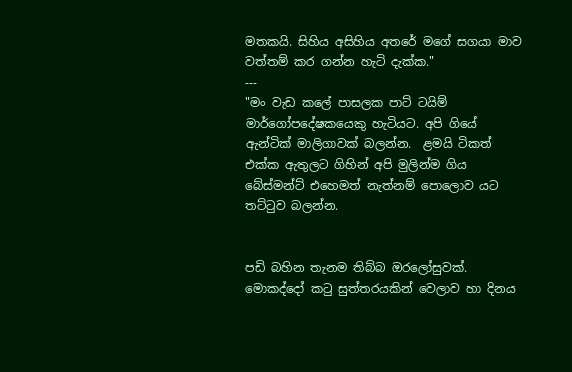මතකයි. සිහිය අසිහිය අතරේ මගේ සගයා මාව වත්තම් කර ගන්න හැටි දැක්ක."
---
"මං වැඩ කලේ පාසලක පාට් ටයිම් මාර්ගෝපදේෂකයෙකු හැටියට. අපි ගියේ ඇන්ටික් මාලිගාවක් බලන්න.  ළමයි ටිකත් එක්ක ඇතුලට ගිහින් අපි මුලින්ම ගිය බේස්මන්ට් එහෙමත් නැත්නම් පොලොව යට තට්ටුව බලන්න.


පඩි බහින තැනම තිබ්බ ඔරලෝසුවක්. මොකද්දෝ කටු සුත්තරයකින් වෙලාව හා දිනය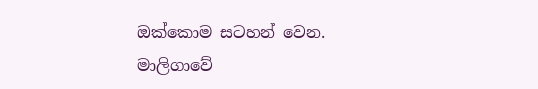ඔක්කොම සටහන් වෙන. මාලිගාවේ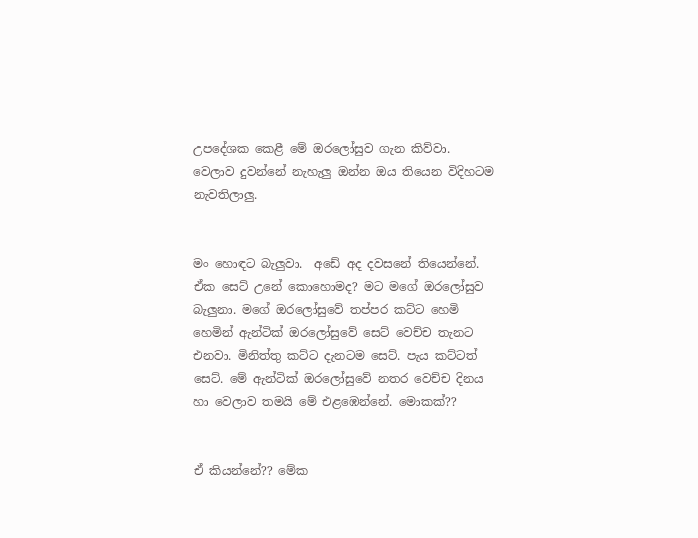උපදේශක කෙළී මේ ඔරලෝසුව ගැන කිව්වා. වෙලාව දුවන්නේ නැහැලු ඔන්න ඔය තියෙන විදිහටම නැවතිලාලු.


මං හොඳට බැලුවා.  අඩේ අද දවසනේ තියෙන්නේ. ඒක සෙට් උනේ කොහොමද? මට මගේ ඔරලෝසුව බැලුනා. මගේ ඔරලෝසුවේ තප්පර කට්ට හෙමි හෙමින් ඇන්ටික් ඔරලෝසුවේ සෙට් වෙච්ච තැනට එනවා. මිනිත්තු කට්ට දැනටම සෙට්. පැය කට්ටත් සෙට්. මේ ඇන්ටික් ඔරලෝසුවේ නතර වෙච්ච දිනය හා වෙලාව තමයි මේ එළඹෙන්නේ. මොකක්??


ඒ කියන්නේ?? මේක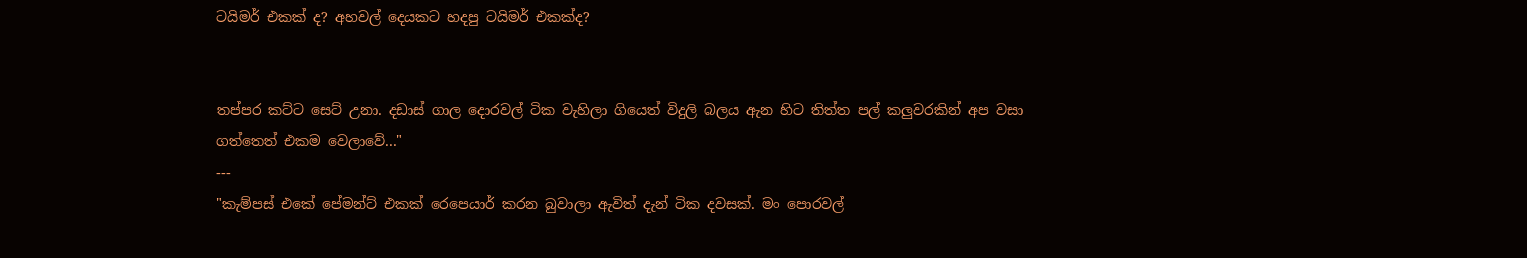ටයිමර් එකක් ද? අහවල් දෙයකට හදපු ටයිමර් එකක්ද?


තප්පර කට්ට සෙට් උනා. දඩාස් ගාල දොරවල් ටික වැහිලා ගියෙත් විදුලි බලය ඇන හිට තිත්ත පල් කලුවරකින් අප වසා ගත්තෙත් එකම වෙලාවේ..."
---
"කැම්පස් එකේ පේමන්ට් එකක් රෙපෙයාර් කරන බුවාලා ඇවිත් දැන් ටික දවසක්. මං පොරවල්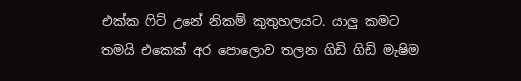එක්ක ෆිට් උනේ නිකම් කුතුහලයට. යාලු කමට තමයි එකෙක් අර පොලොව තලන ගිඩි ගිඩි මැෂිම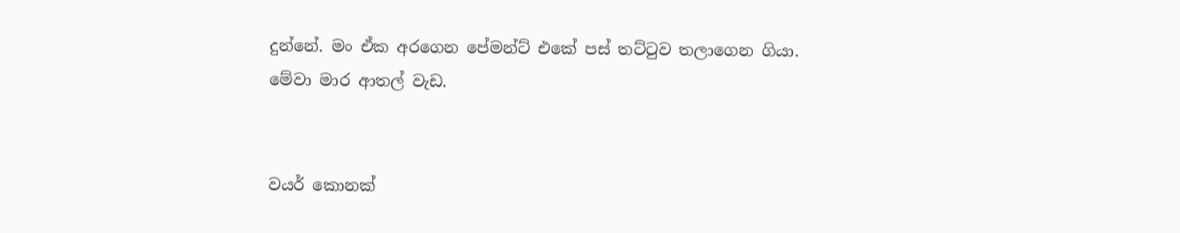දුන්නේ. මං ඒක අරගෙන පේමන්ට් එකේ පස් තට්ටුව තලාගෙන ගියා. මේවා මාර ආතල් වැඩ.


වයර් කොනක්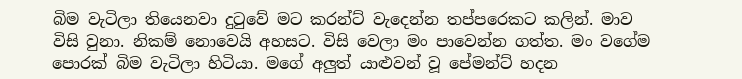බිම වැටිලා තියෙනවා දුටුවේ මට කරන්ට් වැදෙන්න තප්පරෙකට කලින්. මාව විසි වුනා. නිකම් නොවෙයි අහසට. විසි වෙලා මං පාවෙන්න ගත්ත. මං වගේම පොරක් බිම වැටිලා හිටියා. මගේ අලුත් යාළුවන් වූ පේමන්ට් හදන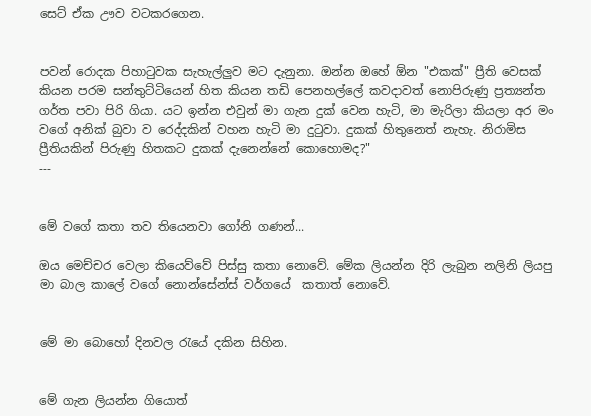සෙට් ඒක ඌව වටකරගෙන.


පවන් රොදක පිහාටුවක සැහැල්ලුව මට දැනුනා. ඔන්න ඔහේ ඕන "එකක්" ප්‍රීති වෙසක් කියන පරම සන්තුට්ටියෙන් හිත කියන තඩි පෙනහල්ලේ කවදාවත් නොපිරුණු ප්‍රත්‍යන්ත ගර්ත පවා පිරි ගියා. යට ඉන්න එවුන් මා ගැන දුක් වෙන හැටි, මා මැරිලා කියලා අර මං වගේ අනික් බුවා ව රෙද්දකින් වහන හැටි මා දුටුවා. දුකක් හිතුනෙත් නැහැ. නිරාමිස ප්‍රීතියකින් පිරුණු හිතකට දුකක් දැනෙන්නේ කොහොමද?"
---


මේ වගේ කතා තව තියෙනවා ගෝනි ගණන්...

ඔය මෙච්චර වෙලා කියෙව්වේ පිස්සු කතා නොවේ. මේක ලියන්න දිරි ලැබුන නලිනි ලියපු මා බාල කාලේ වගේ නොන්සේන්ස් වර්ගයේ  කතාත් නොවේ.


මේ මා බොහෝ දිනවල රැයේ දකින සිහින.


මේ ගැන ලියන්න ගියොත්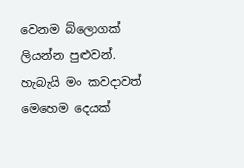වෙනම බ්ලොගක් ලියන්න පුළුවන්. හැබැයි මං කවදාවත් මෙහෙම දෙයක්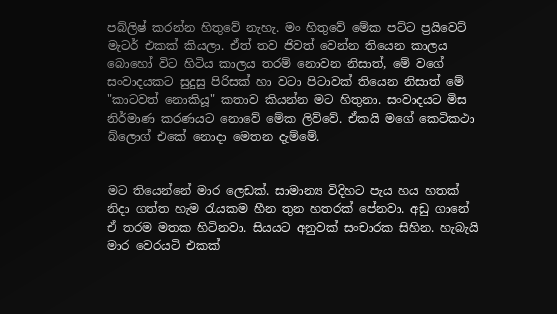පබ්ලිෂ් කරන්න හිතුවේ නැහැ. මං හිතුවේ මේක පට්ට ප්‍රයිවෙට් මැටර් එකක් කියලා. ඒත් තව ජිවත් වෙන්න තියෙන කාලය බොහෝ විට හිටිය කාලය තරම් නොවන නිසාත්, මේ වගේ සංවාදයකට සුදුසු පිරිසක් හා වටා පිටාවක් තියෙන නිසාත් මේ "කාටවත් නොකියූ" කතාව කියන්න මට හිතුනා. සංවාදයට මිස නිර්මාණ කරණයට නොවේ මේක ලිව්වේ. ඒකයි මගේ කෙටිකථා බ්ලොග් එකේ නොදා මෙතන දැම්මේ.


මට තියෙන්නේ මාර ලෙඩක්. සාමාන්‍ය විදිහට පැය හය හතක් නිදා ගත්ත හැම රැයකම හීන තුන හතරක් පේනවා. අඩු ගානේ ඒ තරම මතක හිටිනවා. සියයට අනුවක් සංචාරක සිහින. හැබැයි මාර වෙරයටි එකක්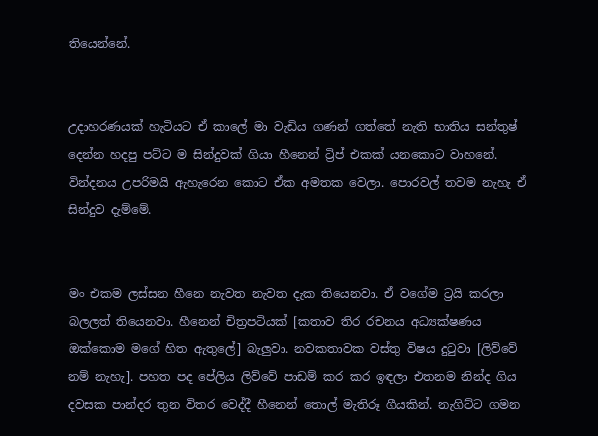තියෙන්නේ.


උදාහරණයක් හැටියට ඒ කාලේ මා වැඩිය ගණන් ගත්තේ නැති භාතිය සන්තුෂ් දෙන්න හදපු පට්ට ම සින්දුවක් ගියා හීනෙන් ට්‍රිප් එකක් යනකොට වාහනේ. වින්දනය උපරිමයි ඇහැරෙන කොට ඒක අමතක වෙලා. පොරවල් තවම නැහැ ඒ සින්දුව දැම්මේ.


මං එකම ලස්සන හීනෙ නැවත නැවත දැක තියෙනවා. ඒ වගේම ට්‍රයි කරලා බලලත් තියෙනවා. හීනෙන් චිත්‍රපටියක් [කතාව තිර රචනය අධ්‍යක්ෂණය ඔක්කොම මගේ හිත ඇතුලේ] බැලුවා. නවකතාවක වස්තු විෂය දුටුවා [ලිව්වේ නම් නැහැ]. පහත පද පේලිය ලිව්වේ පාඩම් කර කර ඉඳලා එතනම නින්ද ගිය දවසක පාන්දර තුන විතර වෙද්දී හීනෙන් තොල් මැතිරූ ගීයකින්. නැගිට්ට ගමන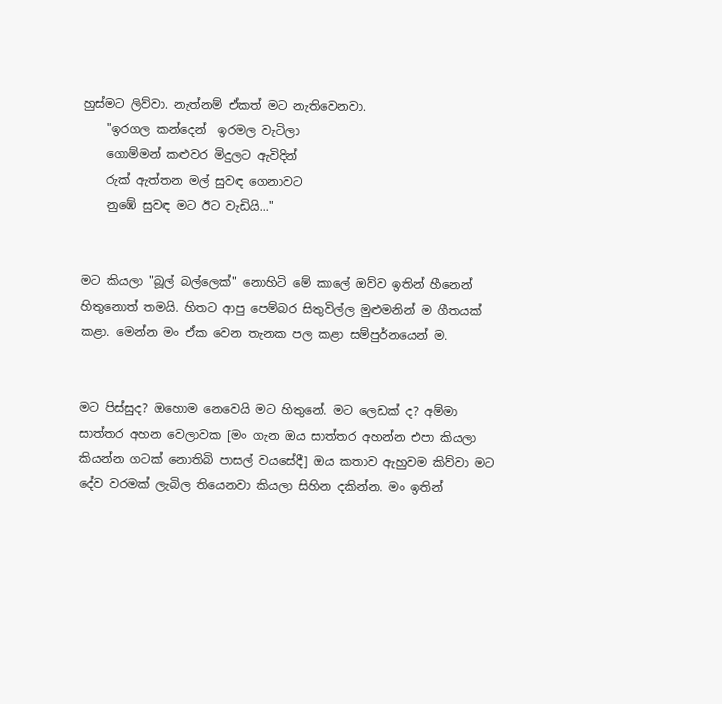හුස්මට ලිව්වා. නැත්නම් ඒකත් මට නැතිවෙනවා.
    "ඉරගල කන්දෙන්  ඉරමල වැටිලා
    ගොම්මන් කළුවර මිදුලට ඇවිදින්
    රුක් ඇත්තන මල් සුවඳ ගෙනාවට
    නුඹේ සුවඳ මට ඊට වැඩියි..."


මට කියලා "බූල් බල්ලෙක්" නොහිටි මේ කාලේ ඔව්ව ඉතින් හීනෙන් හිතුනොත් තමයි. හිතට ආපු පෙම්බර සිතුවිල්ල මුළුමනින් ම ගීතයක් කළා. මෙන්න මං ඒක වෙන තැනක පල කළා සම්පුර්නයෙන් ම.


මට පිස්සුද? ඔහොම නෙවෙයි මට හිතුනේ. මට ලෙඩක් ද? අම්මා සාත්තර අහන වෙලාවක [මං ගැන ඔය සාත්තර අහන්න එපා කියලා කියන්න ගටක් නොතිබි පාසල් වයසේදී] ඔය කතාව ඇහුවම කිව්වා මට දේව වරමක් ලැබිල තියෙනවා කියලා සිහින දකින්න. මං ඉතින්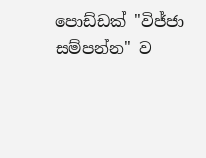පොඩ්ඩක් "විජ්ජා සම්පන්න" ව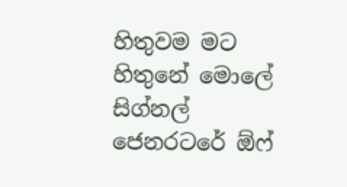හිතුවම මට හිතුනේ මොලේ සිග්නල් ජෙනරටරේ ඕෆ්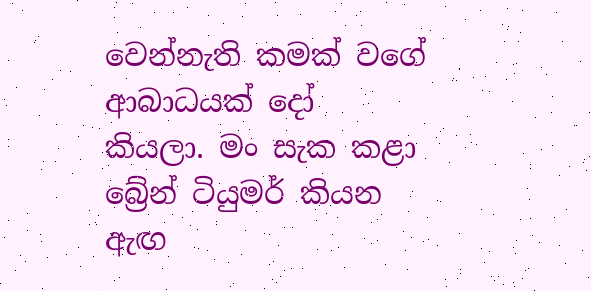වෙන්නැති කමක් වගේ ආබාධයක් දෝ කියලා. මං සැක කළා බ්‍රේන් ටියුමර් කියන ඇඟ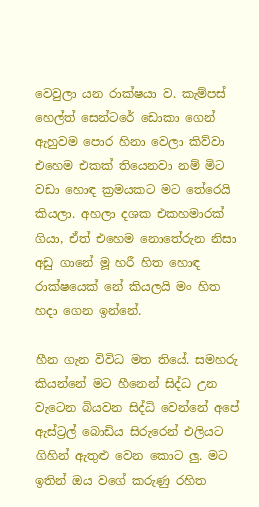වෙවුලා යන රාක්ෂයා ව. කැම්පස් හෙල්ත් සෙන්ටරේ ඩොකා ගෙන් ඇහුවම පොර හිනා වෙලා කිව්වා එහෙම එකක් තියෙනවා නම් මිට වඩා හොඳ ක්‍රමයකට මට තේරෙයි කියලා. අහලා දශක එකහමාරක් ගියා, ඒත් එහෙම නොතේරුන නිසා අඩු ගානේ මූ හරී හිත හොඳ රාක්ෂයෙක් නේ කියලයි මං හිත හදා ගෙන ඉන්නේ.

හීන ගැන විවිධ මත තියේ. සමහරු කියන්නේ මට හීනෙන් සිද්ධ උන වැටෙන බියවන සිද්ධි වෙන්නේ අපේ ඇස්ට්‍රල් බොඩිය සිරුරෙන් එලියට ගිහින් ඇතුළු වෙන කොට ලු. මට ඉතින් ඔය වගේ කරුණු රහිත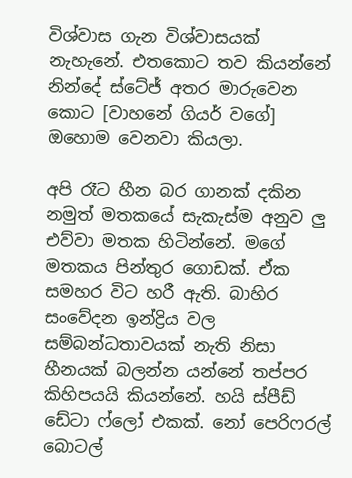විශ්වාස ගැන විශ්වාසයක් නැහැනේ. එතකොට තව කියන්නේ නින්දේ ස්ටේජ් අතර මාරුවෙන කොට [වාහනේ ගියර් වගේ] ඔහොම වෙනවා කියලා.

අපි රෑට හීන බර ගානක් දකින නමුත් මතකයේ සැකැස්ම අනුව ලු එව්වා මතක හිටින්නේ. මගේ මතකය පින්තුර ගොඩක්. ඒක සමහර විට හරී ඇති. බාහිර සංවේදන ඉන්ද්‍රිය වල සම්බන්ධතාවයක් නැති නිසා හීනයක් බලන්න යන්නේ තප්පර කිහිපයයි කියන්නේ. හයි ස්පීඩ් ඩේටා ෆ්ලෝ එකක්. නෝ පෙරිෆරල් බොටල්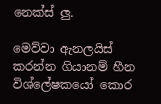නෙක්ස් ලු.

මෙව්වා ඇනලයිස් කරන්න ගියානම් හීන විශ්ලේෂකයෝ කොර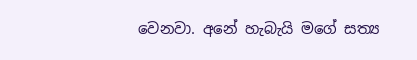වෙනවා. අනේ හැබැයි මගේ සත්‍ය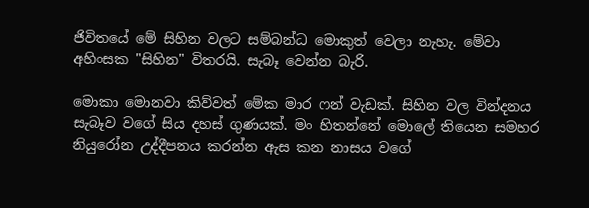ජිවිතයේ මේ සිහින වලට සම්බන්ධ මොකුත් වෙලා නැහැ. මේවා අහිංසක "සිහින" විතරයි. සැබෑ වෙන්න බැරි.

මොකා මොනවා කිව්වත් මේක මාර ෆන් වැඩක්. සිහින වල වින්දනය සැබෑව වගේ සිය දහස් ගුණයක්. මං හිතන්නේ මොලේ තියෙන සමහර නියුරෝන උද්දීපනය කරන්න ඇස කන නාසය වගේ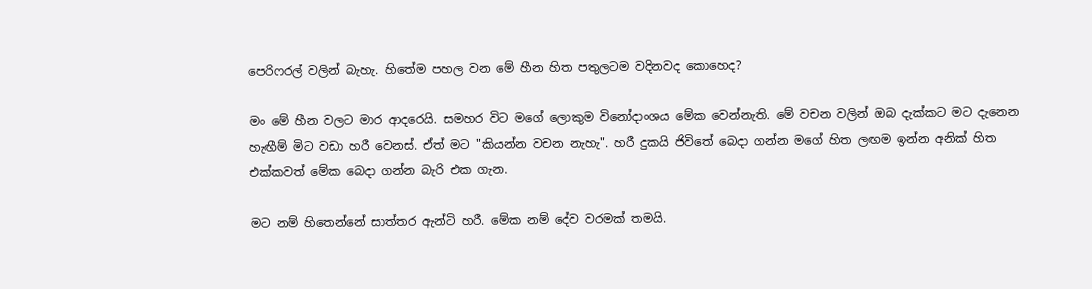පෙරිෆරල් වලින් බැහැ. හිතේම පහල වන මේ හීන හිත පතුලටම වදිනවද කොහෙද?

මං මේ හීන වලට මාර ආදරෙයි. සමහර විට මගේ ලොකුම විනෝදාංශය මේක වෙන්නැති. මේ වචන වලින් ඔබ දැක්කට මට දැනෙන හැඟීම් මිට වඩා හරී වෙනස්. ඒත් මට "කියන්න වචන නැහැ". හරී දුකයි ජිවිතේ බෙදා ගන්න මගේ හිත ලඟම ඉන්න අනික් හිත එක්කවත් මේක බෙදා ගන්න බැරි එක ගැන.

මට නම් හිතෙන්නේ සාත්තර ඇන්ටි හරී. මේක නම් දේව වරමක් තමයි.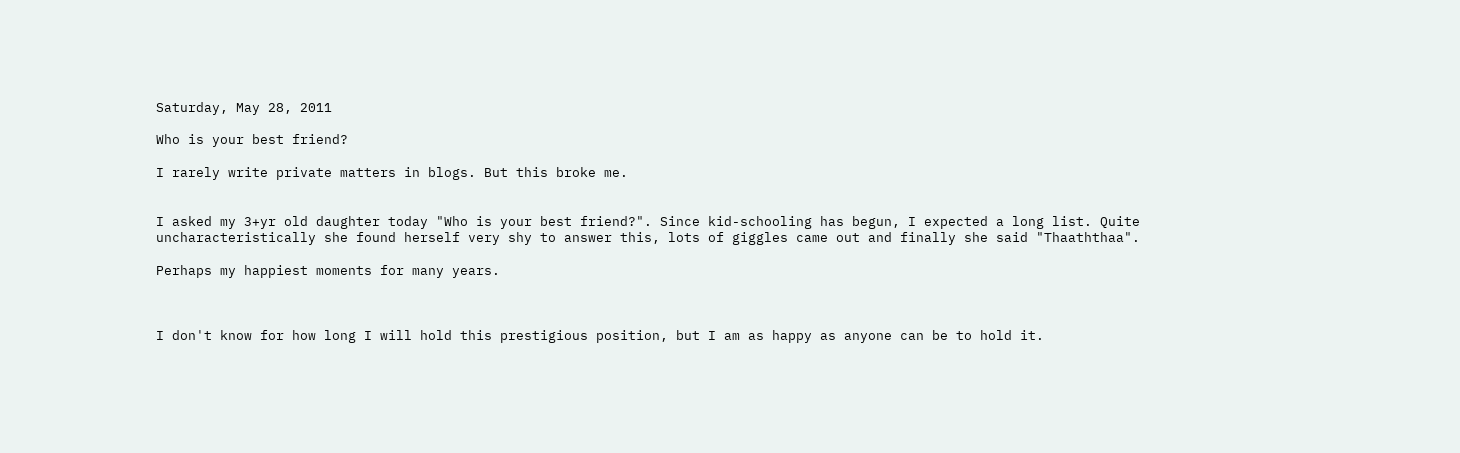Saturday, May 28, 2011

Who is your best friend?

I rarely write private matters in blogs. But this broke me.


I asked my 3+yr old daughter today "Who is your best friend?". Since kid-schooling has begun, I expected a long list. Quite uncharacteristically she found herself very shy to answer this, lots of giggles came out and finally she said "Thaaththaa".

Perhaps my happiest moments for many years.



I don't know for how long I will hold this prestigious position, but I am as happy as anyone can be to hold it.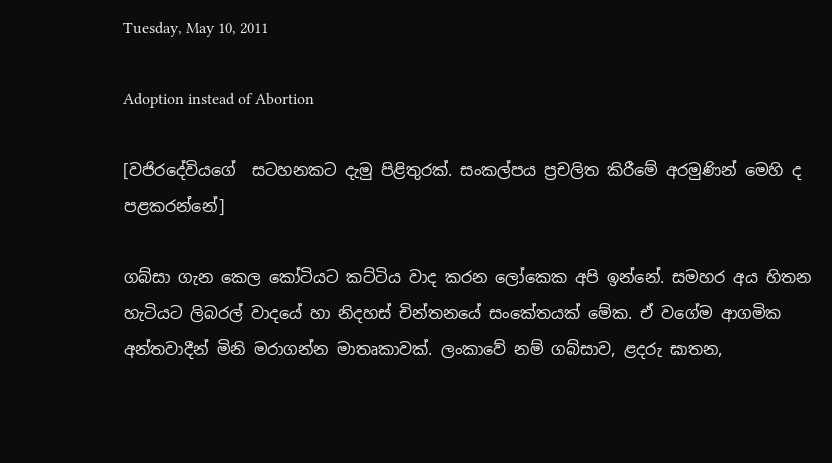Tuesday, May 10, 2011

Adoption instead of Abortion

[වජිරදේවියගේ  සටහනකට දැමු පිළිතුරක්. සංකල්පය ප්‍රචලිත කිරීමේ අරමුණින් මෙහි ද පළකරන්නේ]

ගබ්සා ගැන කෙල කෝටියට කට්ටිය වාද කරන ලෝකෙක අපි ඉන්නේ. සමහර අය හිතන හැටියට ලිබරල් වාදයේ හා නිදහස් චින්තනයේ සංකේතයක් මේක. ඒ වගේම ආගමික අන්තවාදීන් මිනි මරාගන්න මාතෘකාවක්. ලංකාවේ නම් ගබ්සාව, ළදරු ඝාතන,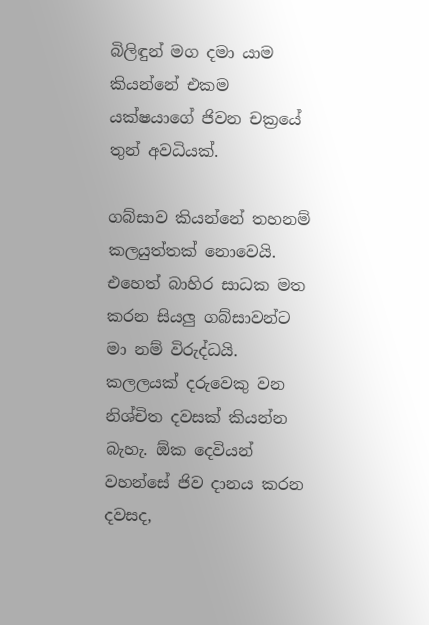බිලිඳුන් මග දමා යාම කියන්නේ එකම යක්ෂයාගේ ජිවන චක්‍රයේ තුන් අවධියක්.

ගබ්සාව කියන්නේ තහනම් කලයුත්තක් නොවෙයි. එහෙත් බාහිර සාධක මත කරන සියලු ගබ්සාවන්ට මා නම් විරුද්ධයි. කලලයක් දරුවෙකු වන නිශ්චිත දවසක් කියන්න බැහැ. ඕක දෙවියන් වහන්සේ ජිව දානය කරන දවසද,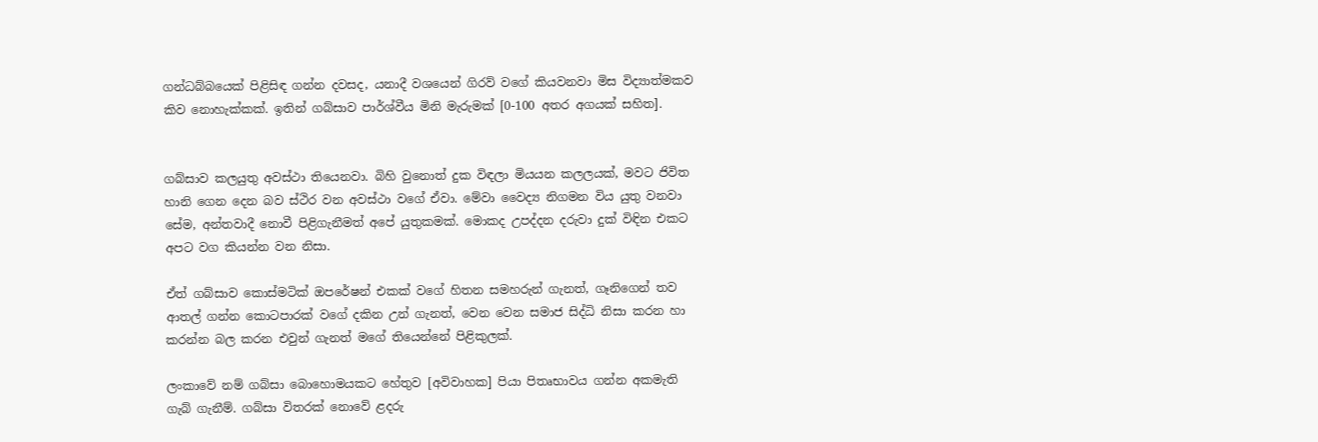ගන්ධබ්බයෙක් පිළිසිඳ ගන්න දවසද, යනාදී වශයෙන් ගිරව් වගේ කියවනවා මිස විද්‍යාත්මකව කිව නොහැක්කක්. ඉතින් ගබ්සාව පාර්ශ්වීය මිනි මැරුමක් [0-100 අතර අගයක් සහිත].


ගබ්සාව කලයුතු අවස්ථා තියෙනවා. බිහි වුනොත් දුක විඳලා මියයන කලලයක්, මවට ජිවිත හානි ගෙන දෙන බව ස්ථිර වන අවස්ථා වගේ ඒවා. මේවා වෛද්‍ය නිගමන විය යුතු වනවා සේම, අන්තවාදී නොවී පිළිගැනීමත් අපේ යුතුකමක්. මොකද උපද්දන දරුවා දුක් විඳින එකට අපට වග කියන්න වන නිසා.

ඒත් ගබ්සාව කොස්මටික් ඔපරේෂන් එකක් වගේ හිතන සමහරුන් ගැනත්, ගෑනිගෙන් තව ආතල් ගන්න කොටපාරක් වගේ දකින උන් ගැනත්, වෙන වෙන සමාජ සිද්ධි නිසා කරන හා කරන්න බල කරන එවුන් ගැනත් මගේ තියෙන්නේ පිළිකුලක්.

ලංකාවේ නම් ගබ්සා බොහොමයකට හේතුව [අවිවාහක] පියා පිතෘභාවය ගන්න අකමැති ගැබ් ගැනීම්. ගබ්සා විතරක් නොවේ ළදරු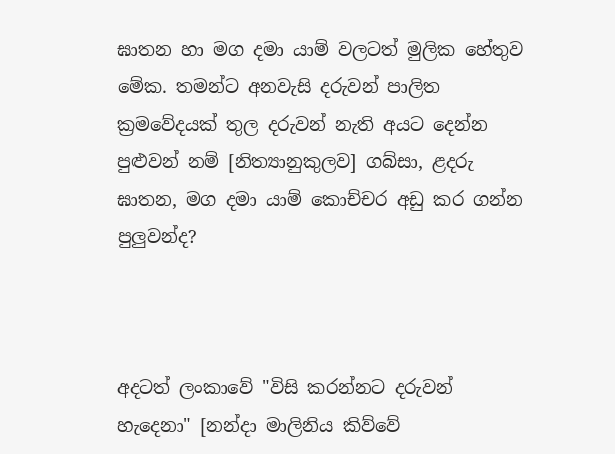ඝාතන හා මග දමා යාම් වලටත් මුලික හේතුව මේක. තමන්ට අනවැසි දරුවන් පාලිත ක්‍රමවේදයක් තුල දරුවන් නැති අයට දෙන්න පුළුවන් නම් [නිත්‍යානුකුලව] ගබ්සා, ළදරු ඝාතන, මග දමා යාම් කොච්චර අඩු කර ගන්න පුලුවන්ද?



අදටත් ලංකාවේ "විසි කරන්නට දරුවන් හැදෙනා" [නන්දා මාලිනිය කිව්වේ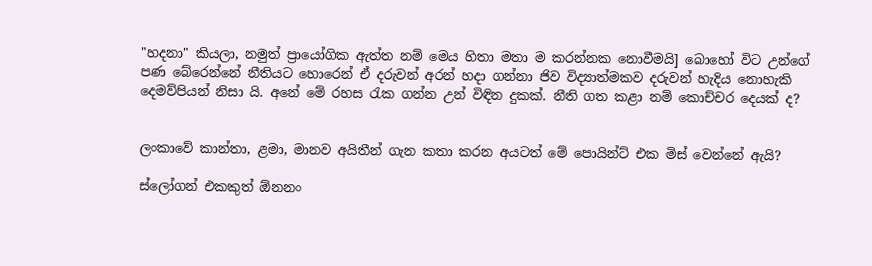"හදනා" කියලා, නමුත් ප්‍රායෝගික ඇත්ත නම් මෙය හිතා මතා ම කරන්නක නොවීමයි] බොහෝ විට උන්ගේ පණ බේරෙන්නේ නීතියට හොරෙන් ඒ දරුවන් අරන් හදා ගන්නා ජිව විද්‍යාත්මකව දරුවන් හැදිය නොහැකි දෙමව්පියන් නිසා යි. අනේ මේ රහස රැක ගන්න උන් විඳින දුකක්. නීති ගත කළා නම් කොච්චර දෙයක් ද?


ලංකාවේ කාන්තා, ළමා, මානව අයිතීන් ගැන කතා කරන අයටත් මේ පොයින්ට් එක මිස් වෙන්නේ ඇයි?

ස්ලෝගන් එකකුත් ඕනනං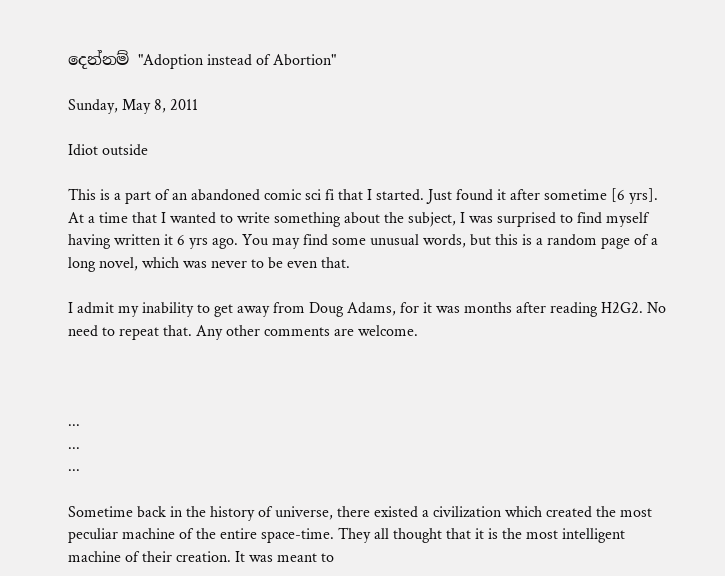දෙන්නම් "Adoption instead of Abortion"

Sunday, May 8, 2011

Idiot outside

This is a part of an abandoned comic sci fi that I started. Just found it after sometime [6 yrs]. At a time that I wanted to write something about the subject, I was surprised to find myself having written it 6 yrs ago. You may find some unusual words, but this is a random page of a long novel, which was never to be even that.

I admit my inability to get away from Doug Adams, for it was months after reading H2G2. No need to repeat that. Any other comments are welcome.



...
...
...

Sometime back in the history of universe, there existed a civilization which created the most peculiar machine of the entire space-time. They all thought that it is the most intelligent machine of their creation. It was meant to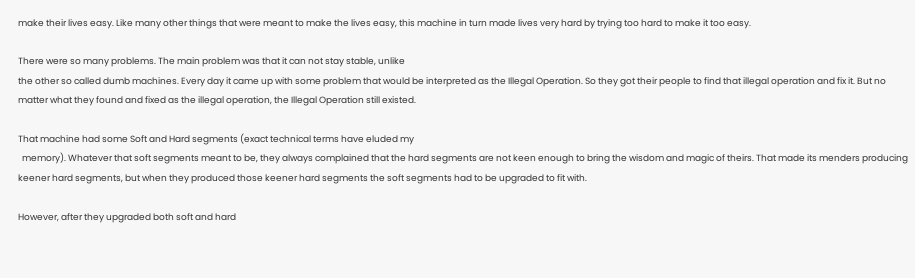make their lives easy. Like many other things that were meant to make the lives easy, this machine in turn made lives very hard by trying too hard to make it too easy.

There were so many problems. The main problem was that it can not stay stable, unlike
the other so called dumb machines. Every day it came up with some problem that would be interpreted as the Illegal Operation. So they got their people to find that illegal operation and fix it. But no matter what they found and fixed as the illegal operation, the Illegal Operation still existed.

That machine had some Soft and Hard segments (exact technical terms have eluded my
  memory). Whatever that soft segments meant to be, they always complained that the hard segments are not keen enough to bring the wisdom and magic of theirs. That made its menders producing keener hard segments, but when they produced those keener hard segments the soft segments had to be upgraded to fit with.

However, after they upgraded both soft and hard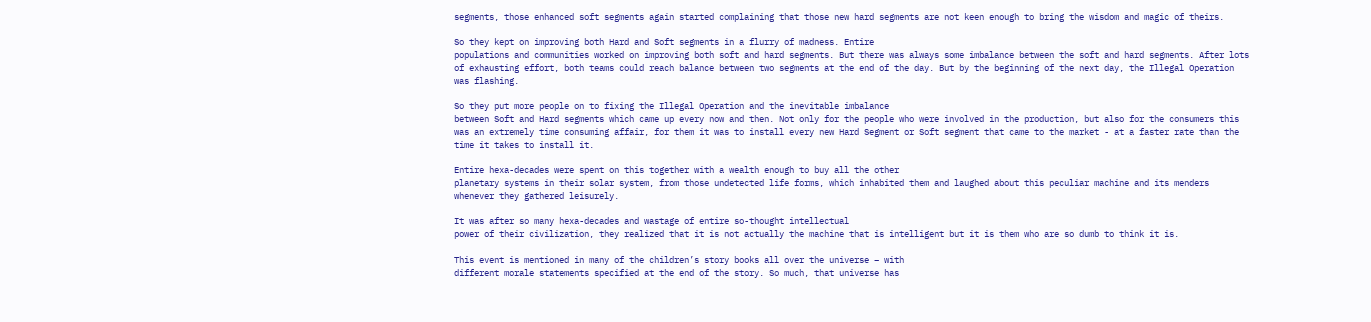segments, those enhanced soft segments again started complaining that those new hard segments are not keen enough to bring the wisdom and magic of theirs.

So they kept on improving both Hard and Soft segments in a flurry of madness. Entire
populations and communities worked on improving both soft and hard segments. But there was always some imbalance between the soft and hard segments. After lots of exhausting effort, both teams could reach balance between two segments at the end of the day. But by the beginning of the next day, the Illegal Operation was flashing.

So they put more people on to fixing the Illegal Operation and the inevitable imbalance
between Soft and Hard segments which came up every now and then. Not only for the people who were involved in the production, but also for the consumers this was an extremely time consuming affair, for them it was to install every new Hard Segment or Soft segment that came to the market - at a faster rate than the time it takes to install it.

Entire hexa-decades were spent on this together with a wealth enough to buy all the other
planetary systems in their solar system, from those undetected life forms, which inhabited them and laughed about this peculiar machine and its menders whenever they gathered leisurely.

It was after so many hexa-decades and wastage of entire so-thought intellectual
power of their civilization, they realized that it is not actually the machine that is intelligent but it is them who are so dumb to think it is.

This event is mentioned in many of the children’s story books all over the universe – with
different morale statements specified at the end of the story. So much, that universe has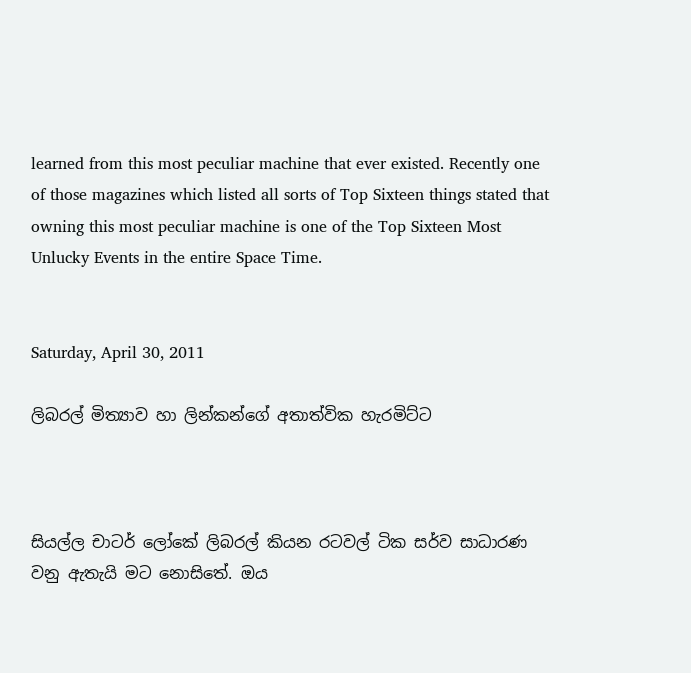learned from this most peculiar machine that ever existed. Recently one of those magazines which listed all sorts of Top Sixteen things stated that owning this most peculiar machine is one of the Top Sixteen Most Unlucky Events in the entire Space Time.


Saturday, April 30, 2011

ලිබරල් මිත්‍යාව හා ලින්කන්ගේ අතාත්වික හැරමිට්ට



සියල්ල චාටර් ලෝකේ ලිබරල් කියන රටවල් ටික සර්ව සාධාරණ වනු ඇතැයි මට නොසිතේ. ඔය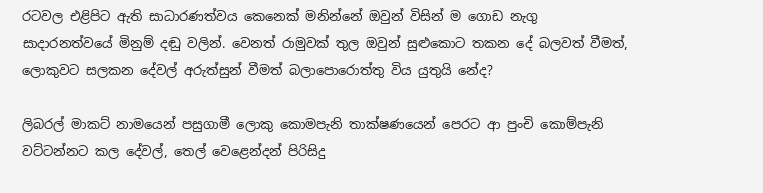රටවල එළිපිට ඇති සාධාරණත්වය කෙනෙක් මනින්නේ ඔවුන් විසින් ම ගොඩ නැගු සාදාරනත්වයේ මිනුම් දඬු වලින්. වෙනත් රාමුවක් තුල ඔවුන් සුළුකොට තකන දේ බලවත් වීමත්, ලොකුවට සලකන දේවල් අරුත්සුන් වීමත් බලාපොරොත්තු විය යුතුයි නේද?

ලිබරල් මාකට් නාමයෙන් පසුගාමී ලොකු කොමපැනි තාක්ෂණයෙන් පෙරට ආ පුංචි කොම්පැනි වට්ටන්නට කල දේවල්, තෙල් වෙළෙන්දන් පිරිසිදු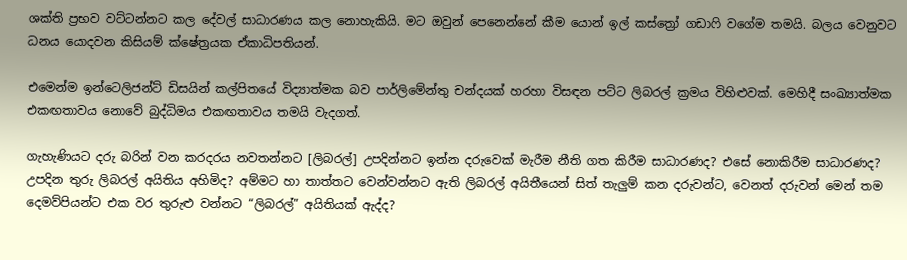ශක්ති ප්‍රභව වට්ටන්නට කල දේවල් සාධාරණය කල නොහැකියි. මට ඔවුන් පෙනෙන්නේ කීම යොන් ඉල් කස්ත්‍රෝ ගඩාෆි වගේම තමයි. බලය වෙනුවට ධනය යොදවන කිසියම් ක්ෂේත්‍රයක ඒකාධිපතියන්.

එමෙන්ම ඉන්ටෙලිජන්ට් ඩිසයින් කල්පිතයේ විද්‍යාත්මක බව පාර්ලිමේන්තු චන්දයක් හරහා විසඳන පට්ට ලිබරල් ක්‍රමය විහිළුවක්. මෙහිදී සංඛ්‍යාත්මක එකඟතාවය නොවේ බුද්ධිමය එකඟතාවය තමයි වැදගත්.

ගැහැණියට දරු බරින් වන කරදරය නවතන්නට [ලිබරල්] උපදින්නට ඉන්න දරුවෙක් මැරීම නීති ගත කිරීම සාධාරණද? එසේ නොකිරීම සාධාරණද? උපදින තුරු ලිබරල් අයිතිය අහිමිද? අම්මට හා තාත්තට වෙන්වන්නට ඇති ලිබරල් අයිතීයෙන් සිත් තැලුම් කන දරුවන්ට, වෙනත් දරුවන් මෙන් තම දෙමව්පියන්ට එක වර තුරුළු වන්නට “ලිබරල්” අයිතියක් ඇද්ද?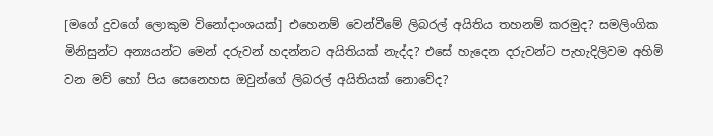[මගේ දුවගේ ලොකුම විනෝදාංශයක්] එහෙනම් වෙන්වීමේ ලිබරල් අයිතිය තහනම් කරමුද? සමලිංගික මිනිසුන්ට අන්‍යයන්ට මෙන් දරුවන් හදන්නට අයිතියක් නැද්ද? එසේ හැදෙන දරුවන්ට පැහැදිලිවම අහිමි වන මව් හෝ පිය සෙනෙහස ඔවුන්ගේ ලිබරල් අයිතියක් නොවේද?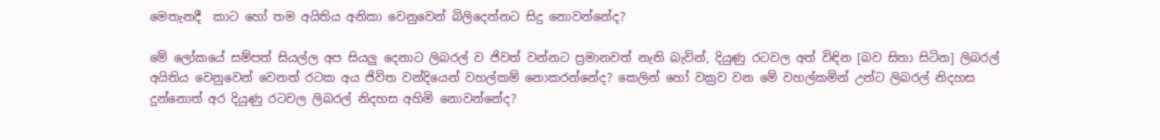මෙතැනදී  කාට හෝ තම අයිතිය අනිකා වෙනුවෙන් බිලිදෙන්නට සිදු නොවන්නේද?

මේ ලෝකයේ සම්පත් සියල්ල අප සියලු දෙනාට ලිබරල් ව ජිවත් වන්නට ප්‍රමානවත් නැති බැවින්, දියුණු රටවල අත් විඳින [බව සිතා සිටින] ලිබරල් අයිතිය වෙනුවෙන් වෙනත් රටක අය ජිවිත වන්දියෙන් වහල්කම් නොකරන්නේද? කෙලින් හෝ වක්‍රව වන මේ වහල්කමින් උන්ට ලිබරල් නිදහස දුන්නොත් අර දියුණු රටවල ලිබරල් නිදහස අහිමි නොවන්නේද?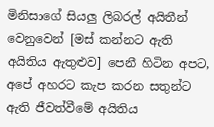මිනිසාගේ සියලු ලිබරල් අයිතීන්  වෙනුවෙන් [මස් කන්නට ඇති අයිතිය ඇතුළුව] පෙනී හිටින අපට, අපේ අහරට කැප කරන සතුන්ට ඇති ජීවත්වීමේ අයිතිය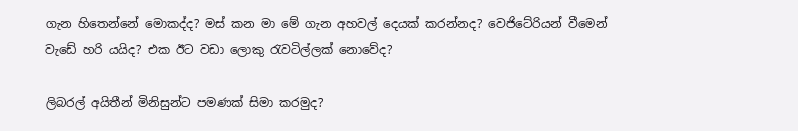ගැන හිතෙන්නේ මොකද්ද? මස් කන මා මේ ගැන අහවල් දෙයක් කරන්නද? වෙජිටේරියන් වීමෙන් වැඩේ හරි යයිද? එක ඊට වඩා ලොකු රැවටිල්ලක් නොවේද?

ලිබරල් අයිතීන් මිනිසුන්ට පමණක් සිමා කරමුද?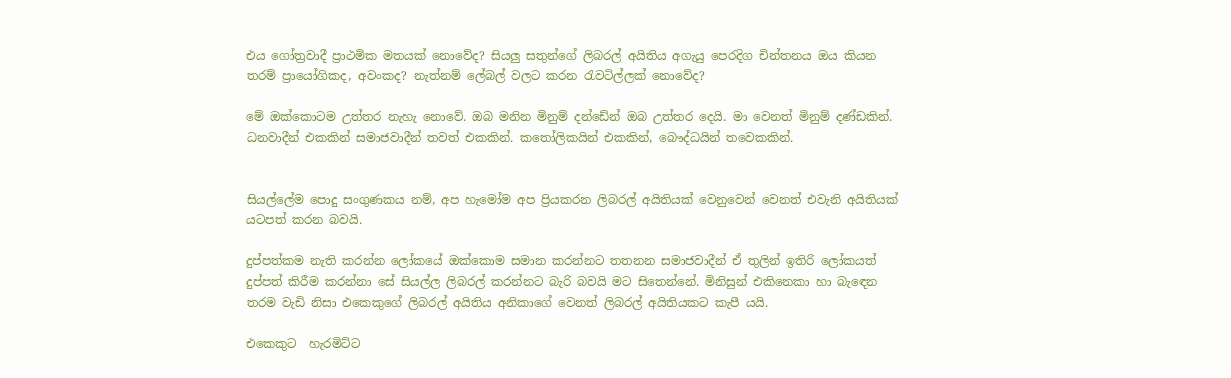එය ගෝත්‍රවාදී ප්‍රාථමික මතයක් නොවේද? සියලු සතුන්ගේ ලිබරල් අයිතිය අගැයු පෙරදිග චින්තනය ඔය කියන තරම් ප්‍රායෝගිකද, අවංකද? නැත්නම් ලේබල් වලට කරන රැවටිල්ලක් නොවේද?

මේ ඔක්කොටම උත්තර නැහැ නොවේ. ඔබ මනින මිනුම් දන්ඩේන් ඔබ උත්තර දෙයි. මා වෙනත් මිනුම් දණ්ඩකින්. ධනවාදීන් එකකින් සමාජවාදීන් තවත් එකකින්. කතෝලිකයින් එකකින්, බෞද්ධයින් තවෙකකින්.


සියල්ලේම පොදු සංගුණකය නම්, අප හැමෝම අප ප්‍රියකරන ලිබරල් අයිතියක් වෙනුවෙන් වෙනත් එවැනි අයිතියක් යටපත් කරන බවයි.

දුප්පත්කම නැති කරන්න ලෝකයේ ඔක්කොම සමාන කරන්නට තතනන සමාජවාදීන් ඒ තුලින් ඉතිරි ලෝකයත් දුප්පත් කිරීම කරන්නා සේ සියල්ල ලිබරල් කරන්නට බැරි බවයි මට සිතෙන්නේ. මිනිසුන් එකිනෙකා හා බැඳෙන තරම වැඩි නිසා එකෙකුගේ ලිබරල් අයිතිය අනිකාගේ වෙනත් ලිබරල් අයිතියකට කැපී යයි.

එකෙකුට  හැරමිට්ට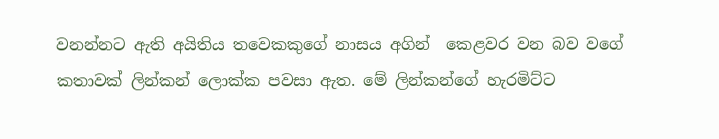වනන්නට ඇති අයිතිය තවෙකකුගේ නාසය අගින්  කෙළවර වන බව වගේ කතාවක් ලින්කන් ලොක්ක පවසා ඇත. මේ ලින්කන්ගේ හැරමිට්ට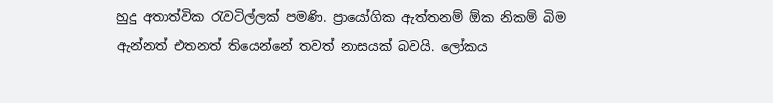හුදු අතාත්වික රැවටිල්ලක් පමණි. ප්‍රායෝගික ඇත්තනම් ඕක නිකම් බිම ඇන්නත් එතනත් තියෙන්නේ තවත් නාසයක් බවයි. ලෝකය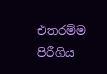එතරම්ම පිරීගිය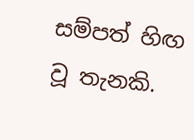සම්පත් හිඟ වූ තැනකි.